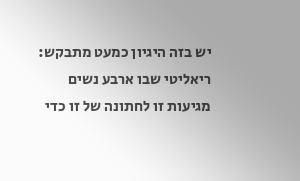יש בזה היגיון כמעט מתבקש: ריאליטי שבו ארבע נשים מגיעות זו לחתונה של זו כדי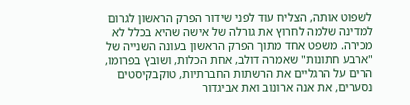לשפוט אותה, הצליח עוד לפני שידור הפרק הראשון לגרום למדינה שלמה לחרוץ את גורלה של אישה שהיא בכלל לא מכירה. משפט אחד מתוך הפרק הראשון בעונה השנייה של "ארבע חתונות" שאמרה דולב, אחת הכלות, ושובץ בפרומו, הרים על הרגליים את הרשתות החברתיות, טוקבקיסטים נסערים, את אנה ארונוב ואת אביגדור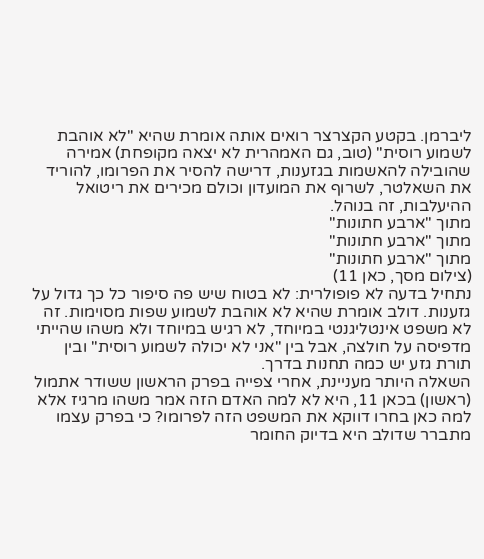ליברמן. בקטע הקצרצר רואים אותה אומרת שהיא "לא אוהבת לשמוע רוסית" (טוב, גם האמהרית לא יצאה מקופחת) אמירה שהובילה להאשמות בגזענות, דרישה להסיר את הפרומו, להוריד את השאלטר, לשרוף את המועדון וכולם מכירים את ריטואל ההיעלבות, זה בנוהל.
מתוך "ארבע חתונות"
מתוך "ארבע חתונות"
מתוך "ארבע חתונות"
(צילום מסך, כאן 11)
נתחיל בדעה לא פופולרית: לא בטוח שיש פה סיפור כל כך גדול על גזענות. דולב אומרת שהיא לא אוהבת לשמוע שפות מסוימות. זה לא משפט אינטליגנטי במיוחד, לא רגיש במיוחד ולא משהו שהייתי מדפיסה על חולצה, אבל בין "אני לא יכולה לשמוע רוסית" ובין תורת גזע יש כמה תחנות בדרך.
השאלה היותר מעניינת, אחרי צפייה בפרק הראשון ששודר אתמול (ראשון) בכאן 11, היא לא למה האדם הזה אמר משהו מרגיז אלא למה כאן בחרו דווקא את המשפט הזה לפרומו? כי בפרק עצמו מתברר שדולב היא בדיוק החומר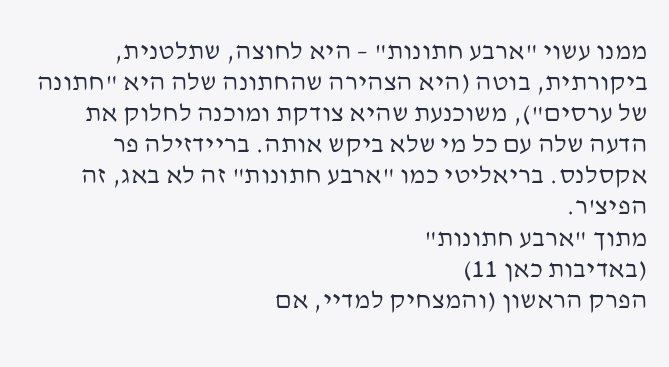ממנו עשוי "ארבע חתונות" – היא לחוצה, שתלטנית, ביקורתית, בוטה (היא הצהירה שהחתונה שלה היא "חתונה של ערסים"), משוכנעת שהיא צודקת ומוכנה לחלוק את הדעה שלה עם כל מי שלא ביקש אותה. בריידזילה פר אקסלנס. בריאליטי כמו "ארבע חתונות" זה לא באג, זה הפיצ'ר.
מתוך "ארבע חתונות"
(באדיבות כאן 11)
הפרק הראשון (והמצחיק למדיי, אם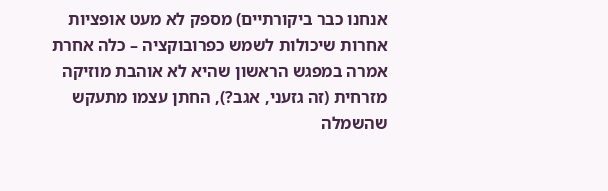אנחנו כבר ביקורתיים) מספק לא מעט אופציות אחרות שיכולות לשמש כפרובוקציה – כלה אחרת אמרה במפגש הראשון שהיא לא אוהבת מוזיקה מזרחית (זה גזעני, אגב?), החתן עצמו מתעקש שהשמלה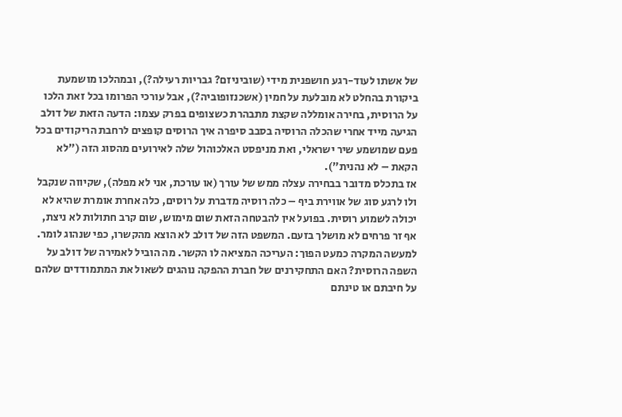של אשתו לעוד-רגע חושפנית מידי (שוביניזם? גבריות רעילה?), ובמהלכו מושמעת ביקורת בהחלט לא מובלעת על חמין (אשכנזופוביה?), אבל עורכי הפרומו בכל זאת הלכו על הרוסית, בחירה אומללה שקצת מתבהרת כשצופים בפרק עצמו: הדעה הזאת של דולב הגיעה מייד אחרי שהכלה הרוסיה בסבב סיפרה איך הרוסים קופצים לרחבת הריקודים בכל פעם שמושמע שיר ישראלי, ואת מניפסט האלכוהול שלה לאירועים מהסוג הזה ("לא הקאת – לא נהנית").
אז בתכלס מדובר בבחירה עצלה ממש של עורך (או עורכת, אני לא מפלה), שקיווה שנקבל ולו לרגע סוג של אווירת ביף – כלה רוסיה מדברת על רוסים, כלה אחרת אומרת שהיא לא יכולה לשמוע רוסית. בפועל אין להבטחה הזאת שום מימוש, שום קרב חתולות לא ניצת, אף זר פרחים לא מושלך בזעם. המשפט הזה של דולב לא הוצא מהקשרו, כפי שנהוג לומר. למעשה המקרה כמעט הפוך: העריכה המציאה לו הקשר. מה הוביל לאמירה של דולב על השפה הרוסית? האם התחקירנים של חברת ההפקה נוהגים לשאול את המתמודדים שלהם על חיבתם או טינתם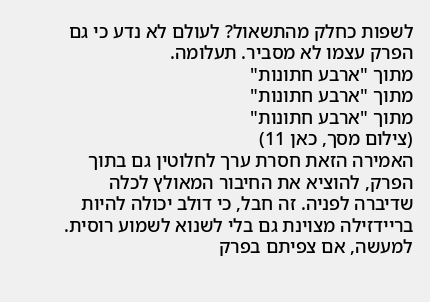לשפות כחלק מהתשאול? לעולם לא נדע כי גם הפרק עצמו לא מסביר. תעלומה.
מתוך "ארבע חתונות"
מתוך "ארבע חתונות"
מתוך "ארבע חתונות"
(צילום מסך, כאן 11)
האמירה הזאת חסרת ערך לחלוטין גם בתוך הפרק, להוציא את החיבור המאולץ לכלה שדיברה לפניה. זה חבל, כי דולב יכולה להיות בריידזילה מצוינת גם בלי לשנוא לשמוע רוסית. למעשה, אם צפיתם בפרק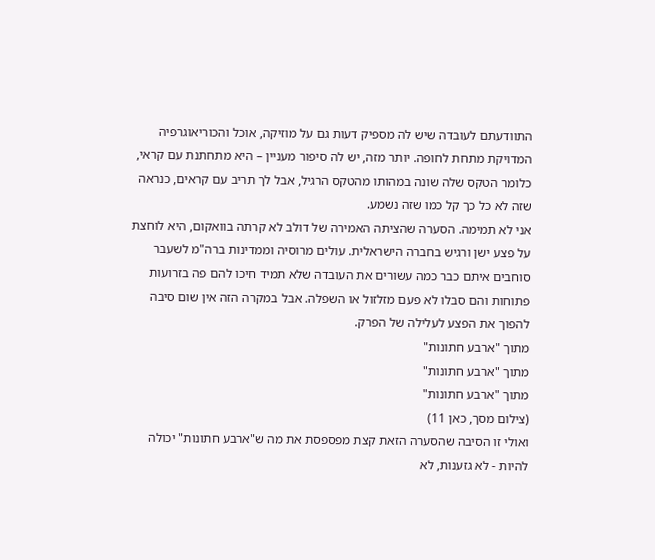התוודעתם לעובדה שיש לה מספיק דעות גם על מוזיקה, אוכל והכוריאוגרפיה המדויקת מתחת לחופה. יותר מזה, יש לה סיפור מעניין – היא מתחתנת עם קראי, כלומר הטקס שלה שונה במהותו מהטקס הרגיל, אבל לך תריב עם קראים, כנראה שזה לא כל כך קל כמו שזה נשמע.
אני לא תמימה. הסערה שהציתה האמירה של דולב לא קרתה בוואקום, היא לוחצת על פצע ישן ורגיש בחברה הישראלית. עולים מרוסיה וממדינות ברה"מ לשעבר סוחבים איתם כבר כמה עשורים את העובדה שלא תמיד חיכו להם פה בזרועות פתוחות והם סבלו לא פעם מזלזול או השפלה. אבל במקרה הזה אין שום סיבה להפוך את הפצע לעלילה של הפרק.
מתוך "ארבע חתונות"
מתוך "ארבע חתונות"
מתוך "ארבע חתונות"
(צילום מסך, כאן 11)
ואולי זו הסיבה שהסערה הזאת קצת מפספסת את מה ש"ארבע חתונות" יכולה להיות - לא גזענות, לא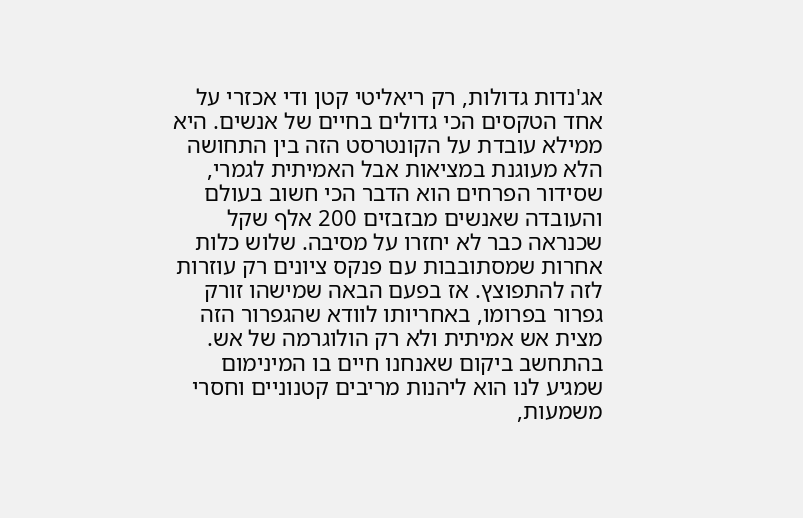אג'נדות גדולות, רק ריאליטי קטן ודי אכזרי על אחד הטקסים הכי גדולים בחיים של אנשים. היא ממילא עובדת על הקונטרסט הזה בין התחושה הלא מעוגנת במציאות אבל האמיתית לגמרי, שסידור הפרחים הוא הדבר הכי חשוב בעולם והעובדה שאנשים מבזבזים 200 אלף שקל שכנראה כבר לא יחזרו על מסיבה. שלוש כלות אחרות שמסתובבות עם פנקס ציונים רק עוזרות לזה להתפוצץ. אז בפעם הבאה שמישהו זורק גפרור בפרומו, באחריותו לוודא שהגפרור הזה מצית אש אמיתית ולא רק הולוגרמה של אש. בהתחשב ביקום שאנחנו חיים בו המינימום שמגיע לנו הוא ליהנות מריבים קטנוניים וחסרי משמעות,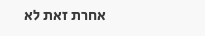אחרת זאת לא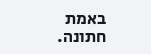באמת חתונה.